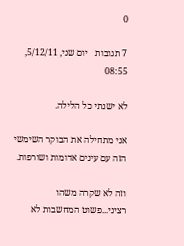0

7 תגובות   יום שני, 5/12/11, 08:55

לא ישנתי כל הלילה.

אני מתחילה את הבוקר השימשי הזה עם עינים אדומות ושורפות.

וזה לא שקרה משהו רציני...פשוט המחשבות לא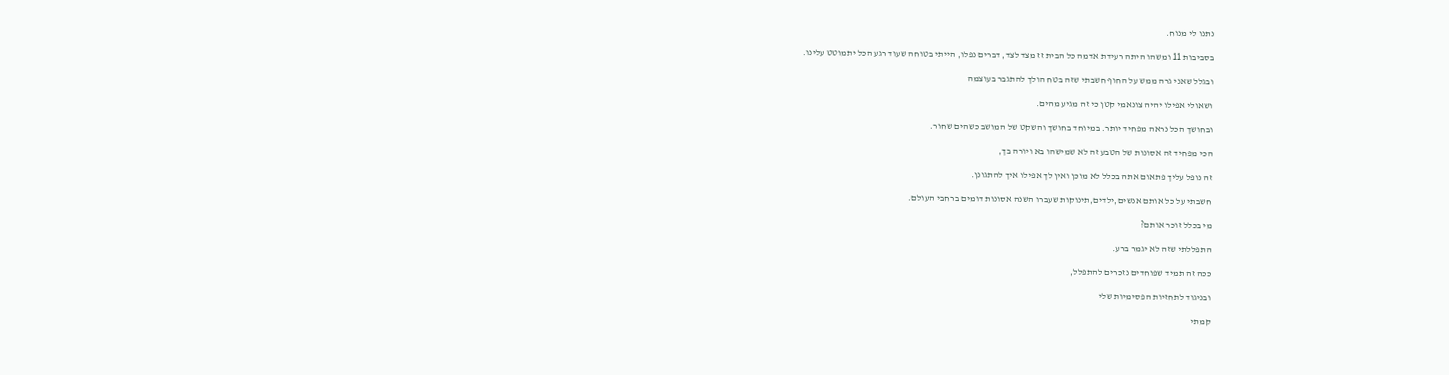נתנו לי מנוח.

בסביבות 11 ומשהו היתה רעידת אדמה כל הבית זז מצד לצד, דברים נפלו, הייתי בטוחה שעוד רגע הכל יתמוטט עלינו.

ובגלל שאני גרה ממש על החוף חשבתי שזה בטח הולך להתגבר בעוצמה

ושאולי אפילו יהיה צונאמי קטן כי זה מגיע מהים.

ובחושך הכל נראה מפחיד יותר. במיוחד בחושך והשקט של המושב כשהים שחור.

הכי מפחיד זה אסונות של הטבע זה לא שמישהו בא ויורה בך,

זה נופל עליך פתאום אתה בכלל לא מוכן ואין לך אפילו איך להתגונן.

חשבתי על כל אותם אנשים,ילדים,תינוקות שעברו השנה אסונות דומים ברחבי העולם.

מי בכלל זוכר אותם?

התפללתי שזה לא יגמר ברע.

ככה זה תמיד שפוחדים נזכרים להתפלל,

ובניגוד לתחזיות הפסימיות שלי

קמתי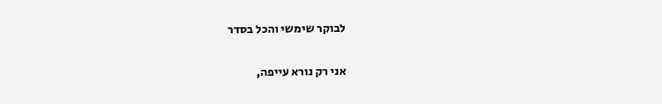לבוקר שימשי והכל בסדר

אני רק נורא עייפה,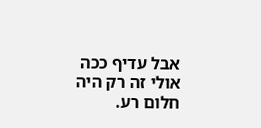אבל עדיף ככה אולי זה רק היה חלום רע.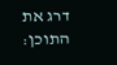דרג את התוכן: